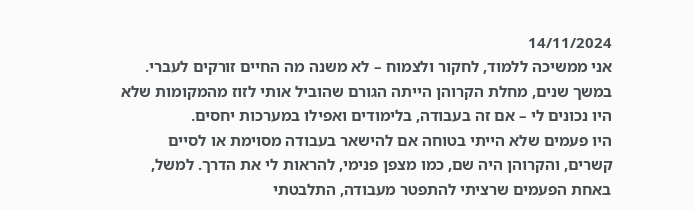14/11/2024
אני ממשיכה ללמוד, לחקור ולצמוח – לא משנה מה החיים זורקים לעברי. במשך שנים, מחלת הקרוהן הייתה הגורם שהוביל אותי לזוז מהמקומות שלא היו נכונים לי – אם זה בעבודה, בלימודים ואפילו במערכות יחסים.
היו פעמים שלא הייתי בטוחה אם להישאר בעבודה מסוימת או לסיים קשרים, והקרוהן היה שם, כמו מצפן פנימי, להראות לי את הדרך. למשל, באחת הפעמים שרציתי להתפטר מעבודה, התלבטתי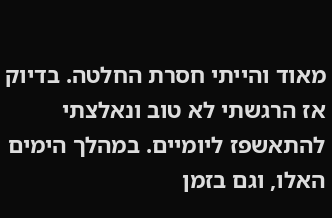מאוד והייתי חסרת החלטה. בדיוק אז הרגשתי לא טוב ונאלצתי להתאשפז ליומיים. במהלך הימים האלו, וגם בזמן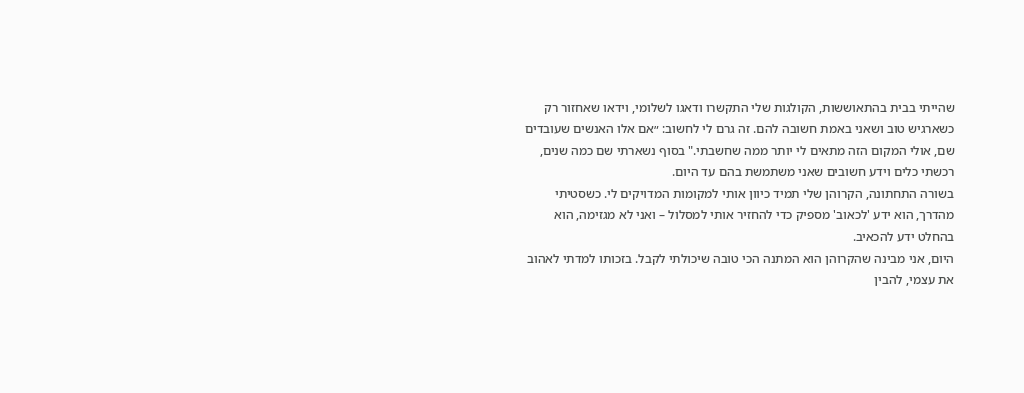שהייתי בבית בהתאוששות, הקולגות שלי התקשרו ודאגו לשלומי, וידאו שאחזור רק כשארגיש טוב ושאני באמת חשובה להם. זה גרם לי לחשוב: ״אם אלו האנשים שעובדים שם, אולי המקום הזה מתאים לי יותר ממה שחשבתי." בסוף נשארתי שם כמה שנים, רכשתי כלים וידע חשובים שאני משתמשת בהם עד היום.
בשורה התחתונה, הקרוהן שלי תמיד כיוון אותי למקומות המדויקים לי. כשסטיתי מהדרך, הוא ידע 'לכאוב' מספיק כדי להחזיר אותי למסלול – ואני לא מגזימה, הוא בהחלט ידע להכאיב.
היום, אני מבינה שהקרוהן הוא המתנה הכי טובה שיכולתי לקבל. בזכותו למדתי לאהוב את עצמי, להבין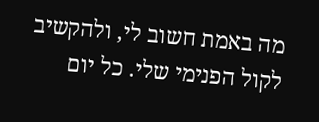מה באמת חשוב לי, ולהקשיב לקול הפנימי שלי. כל יום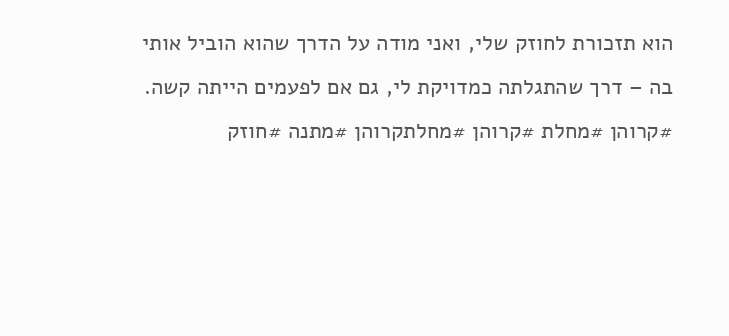הוא תזכורת לחוזק שלי, ואני מודה על הדרך שהוא הוביל אותי בה – דרך שהתגלתה כמדויקת לי, גם אם לפעמים הייתה קשה.
#קרוהן #מחלת #קרוהן #מחלתקרוהן #מתנה #חוזק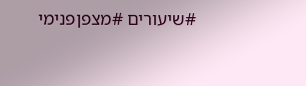#שיעורים #מצפןפנימי